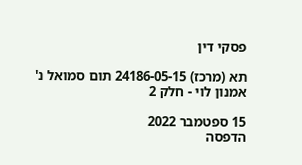פסקי דין

תא (מרכז) 24186-05-15 תום סמואל נ' אמנון לוי - חלק 2

15 ספטמבר 2022
הדפסה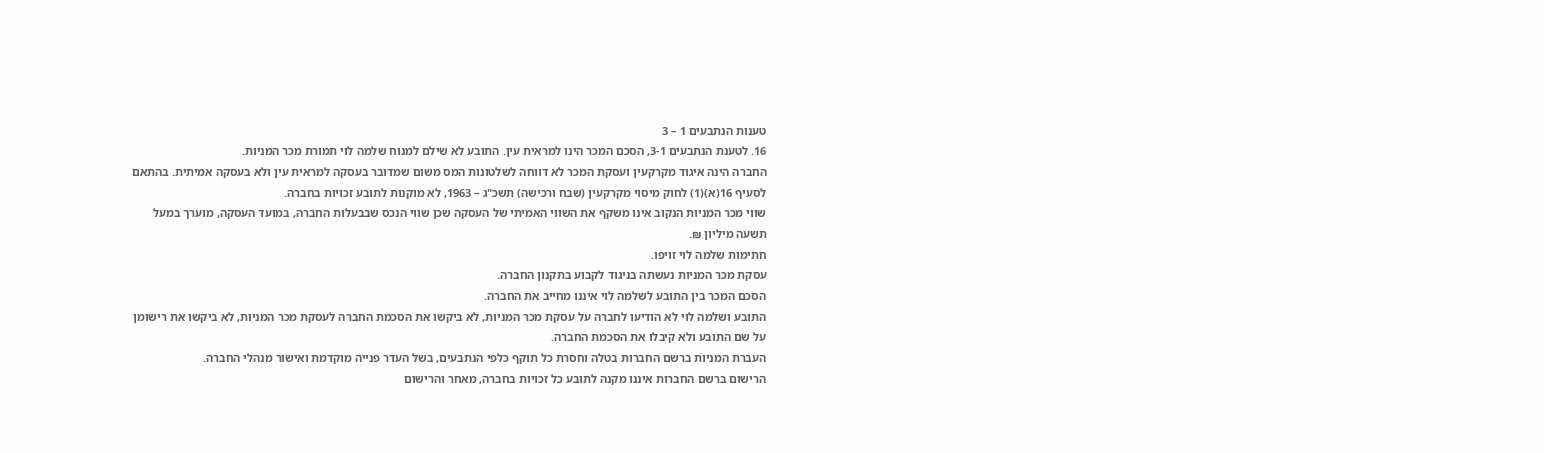טענות הנתבעים 1 – 3
16. לטענת הנתבעים 3-1, הסכם המכר הינו למראית עין. התובע לא שילם למנוח שלמה לוי תמורת מכר המניות.
החברה הינה איגוד מקרקעין ועסקת המכר לא דווחה לשלטונות המס משום שמדובר בעסקה למראית עין ולא בעסקה אמיתית. בהתאם לסעיף 16(א)(1) לחוק מיסוי מקרקעין (שבח ורכישה) תשכ"ג – 1963, לא מוקנות לתובע זכויות בחברה.
שווי מכר המניות הנקוב אינו משקף את השווי האמיתי של העסקה שכן שווי הנכס שבבעלות החברה, במועד העסקה, מוערך במעל תשעה מיליון ₪.
חתימות שלמה לוי זויפו.
עסקת מכר המניות נעשתה בניגוד לקבוע בתקנון החברה.
הסכם המכר בין התובע לשלמה לוי איננו מחייב את החברה.
התובע ושלמה לוי לא הודיעו לחברה על עסקת מכר המניות, לא ביקשו את הסכמת החברה לעסקת מכר המניות, לא ביקשו את רישומן על שם התובע ולא קיבלו את הסכמת החברה.
העברת המניות ברשם החברות בטלה וחסרת כל תוקף כלפי הנתבעים, בשל העדר פנייה מוקדמת ואישור מנהלי החברה.
הרישום ברשם החברות איננו מקנה לתובע כל זכויות בחברה, מאחר והרישום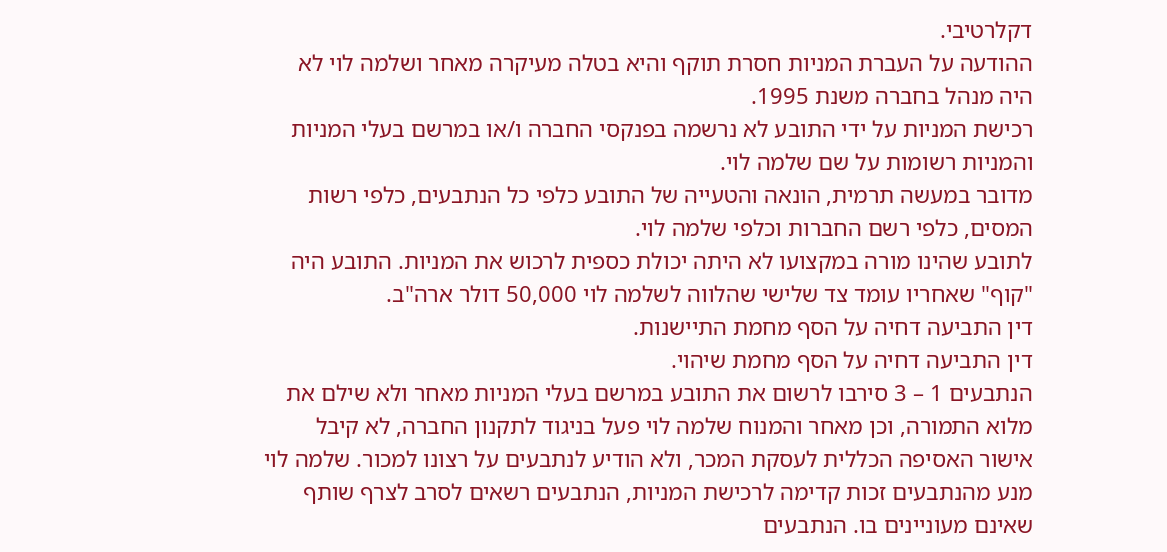דקלרטיבי.
ההודעה על העברת המניות חסרת תוקף והיא בטלה מעיקרה מאחר ושלמה לוי לא היה מנהל בחברה משנת 1995.
רכישת המניות על ידי התובע לא נרשמה בפנקסי החברה ו/או במרשם בעלי המניות והמניות רשומות על שם שלמה לוי.
מדובר במעשה תרמית, הונאה והטעייה של התובע כלפי כל הנתבעים, כלפי רשות המסים, כלפי רשם החברות וכלפי שלמה לוי.
לתובע שהינו מורה במקצועו לא היתה יכולת כספית לרכוש את המניות. התובע היה "קוף" שאחריו עומד צד שלישי שהלווה לשלמה לוי 50,000 דולר ארה"ב.
דין התביעה דחיה על הסף מחמת התיישנות.
דין התביעה דחיה על הסף מחמת שיהוי.
הנתבעים 1 – 3 סירבו לרשום את התובע במרשם בעלי המניות מאחר ולא שילם את מלוא התמורה, וכן מאחר והמנוח שלמה לוי פעל בניגוד לתקנון החברה, לא קיבל אישור האסיפה הכללית לעסקת המכר, ולא הודיע לנתבעים על רצונו למכור. שלמה לוי מנע מהנתבעים זכות קדימה לרכישת המניות, הנתבעים רשאים לסרב לצרף שותף שאינם מעוניינים בו. הנתבעים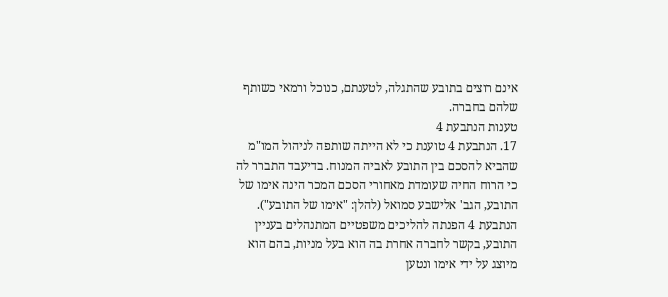אינם רוצים בתובע שהתגלה, לטענתם, כנוכל ורמאי כשותף שלהם בחברה.
טענות הנתבעת 4
17. הנתבעת 4 טוענת כי לא הייתה שותפה לניהול המו"מ שהביא להסכם בין התובע לאביה המנוח. בדיעבד התברר לה כי הרוח החיה שעומדת מאחורי הסכם המכר הינה אימו של התובע, הגב' אלישבע סמואל (להלן: "אימו של התובע"). הנתבעת 4 הפנתה להליכים משפטיים המתנהלים בעניין התובע, בקשר לחברה אחרת בה הוא בעל מניות, בהם הוא מיוצג על ידי אימו ונטען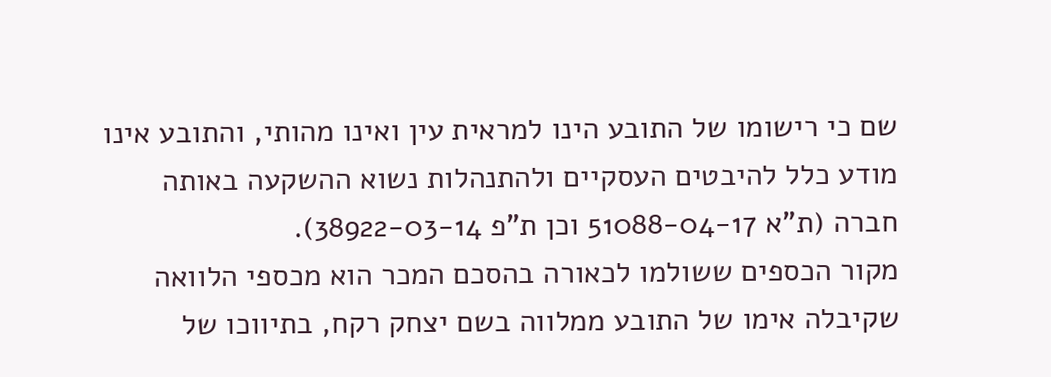שם כי רישומו של התובע הינו למראית עין ואינו מהותי, והתובע אינו מודע כלל להיבטים העסקיים ולהתנהלות נשוא ההשקעה באותה חברה (ת"א 51088-04-17 וכן ת"פ 38922-03-14).
מקור הכספים ששולמו לכאורה בהסכם המכר הוא מכספי הלוואה שקיבלה אימו של התובע ממלווה בשם יצחק רקח, בתיווכו של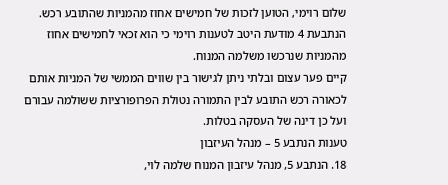שלום רוימי, הטוען לזכות של חמישים אחוז מהמניות שהתובע רכש.
הנתבעת 4 מודעת היטב לטענות רוימי כי הוא זכאי לחמישים אחוז מהמניות שנרכשו משלמה המנוח.
קיים פער עצום ובלתי ניתן לגישור בין שווים הממשי של המניות אותם לכאורה רכש התובע לבין התמורה נטולת הפרופורציות ששולמה עבורם ועל כן דינה של העסקה בטלות.
טענות הנתבע 5 – מנהל העיזבון
18. הנתבע 5, מנהל עיזבון המנוח שלמה לוי,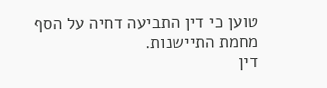טוען כי דין התביעה דחיה על הסף מחמת התיישנות.
דין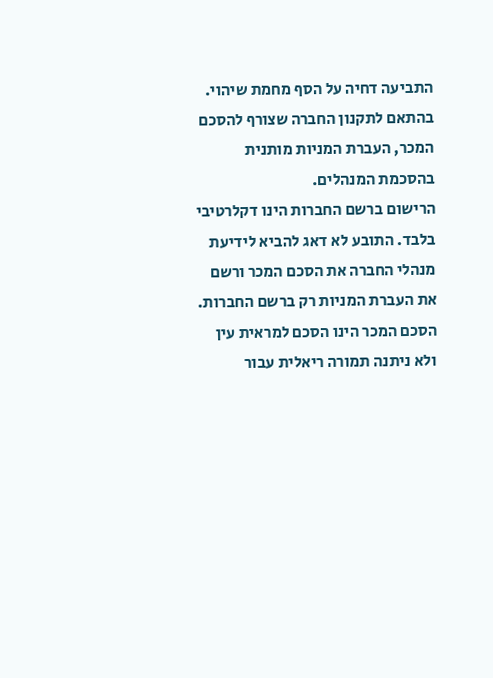התביעה דחיה על הסף מחמת שיהוי.
בהתאם לתקנון החברה שצורף להסכם המכר, העברת המניות מותנית בהסכמת המנהלים.
הרישום ברשם החברות הינו דקלרטיבי בלבד. התובע לא דאג להביא לידיעת מנהלי החברה את הסכם המכר ורשם את העברת המניות רק ברשם החברות.
הסכם המכר הינו הסכם למראית עין ולא ניתנה תמורה ריאלית עבור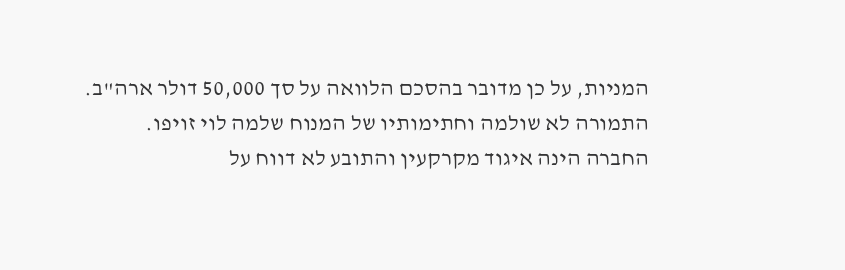המניות, על כן מדובר בהסכם הלוואה על סך 50,000 דולר ארה"ב.
התמורה לא שולמה וחתימותיו של המנוח שלמה לוי זויפו.
החברה הינה איגוד מקרקעין והתובע לא דווח על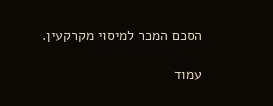הסכם המכר למיסוי מקרקעין.

עמוד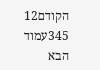הקודם12
345עמוד הבא